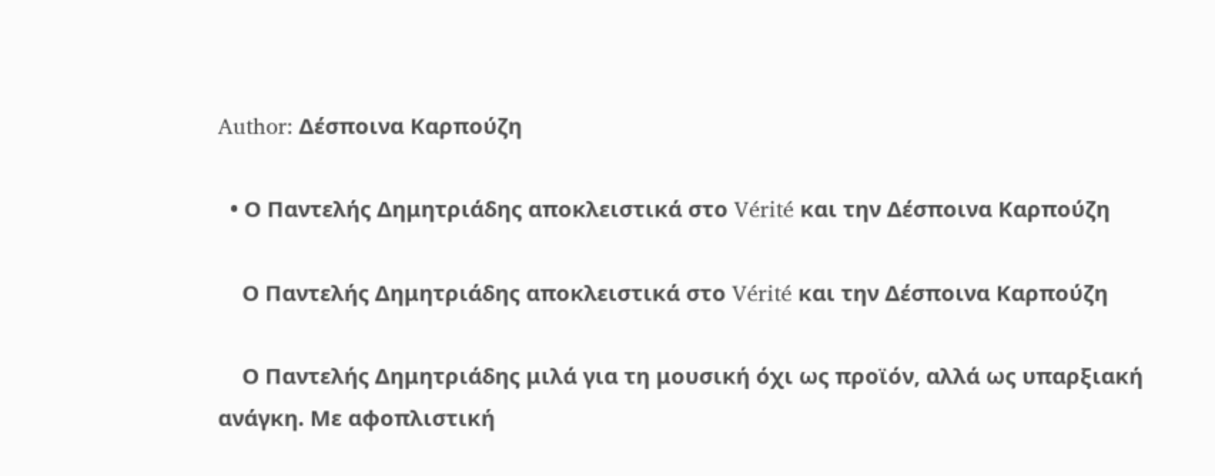Author: Δέσποινα Καρπούζη

  • Ο Παντελής Δημητριάδης αποκλειστικά στο Vérité και την Δέσποινα Καρπούζη

    Ο Παντελής Δημητριάδης αποκλειστικά στο Vérité και την Δέσποινα Καρπούζη

    Ο Παντελής Δημητριάδης μιλά για τη μουσική όχι ως προϊόν, αλλά ως υπαρξιακή ανάγκη. Με αφοπλιστική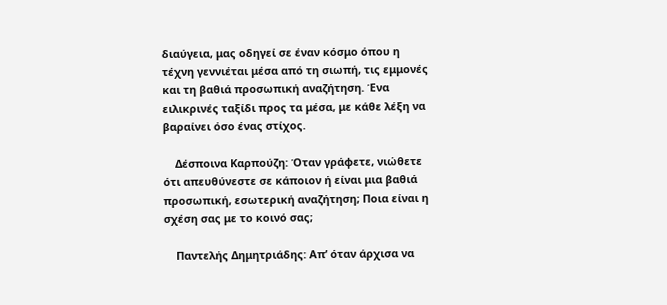διαύγεια, μας οδηγεί σε έναν κόσμο όπου η τέχνη γεννιέται μέσα από τη σιωπή, τις εμμονές και τη βαθιά προσωπική αναζήτηση. Ένα ειλικρινές ταξίδι προς τα μέσα, με κάθε λέξη να βαραίνει όσο ένας στίχος.

    Δέσποινα Καρπούζη: Όταν γράφετε, νιώθετε ότι απευθύνεστε σε κάποιον ή είναι μια βαθιά προσωπική, εσωτερική αναζήτηση; Ποια είναι η σχέση σας με το κοινό σας;

    Παντελής Δημητριάδης: Απ’ όταν άρχισα να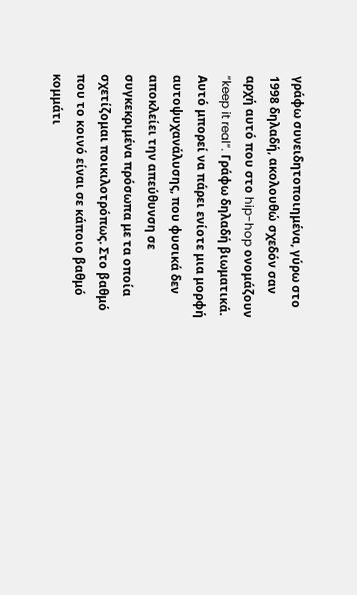γράφω συνειδητοποιημένα, γύρω στο 1998 δηλαδή, ακολουθώ σχεδόν σαν αρχή αυτό που στο hip-hop ονομάζουν “keep it real”. Γράφω δηλαδή βιωματικά. Αυτό μπορεί να πάρει ενίοτε μια μορφή αυτοψυχανάλυσης, που φυσικά δεν αποκλείει την απεύθυνση σε συγκεκριμένα πρόσωπα με τα οποία σχετίζομαι ποικιλοτρόπως. Στο βαθμό που το κοινό είναι σε κάποιο βαθμό κομμάτι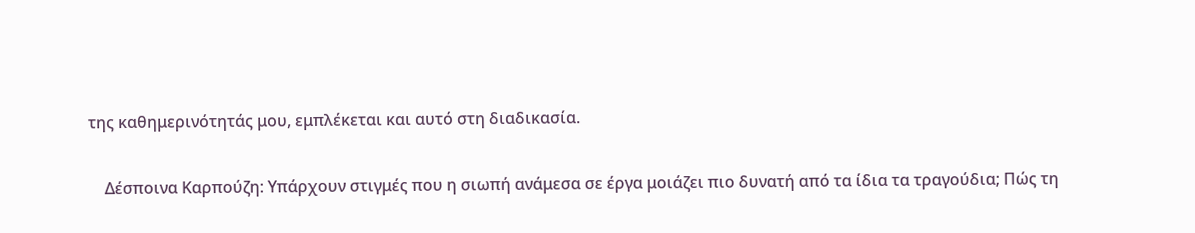της καθημερινότητάς μου, εμπλέκεται και αυτό στη διαδικασία.

    Δέσποινα Καρπούζη: Υπάρχουν στιγμές που η σιωπή ανάμεσα σε έργα μοιάζει πιο δυνατή από τα ίδια τα τραγούδια; Πώς τη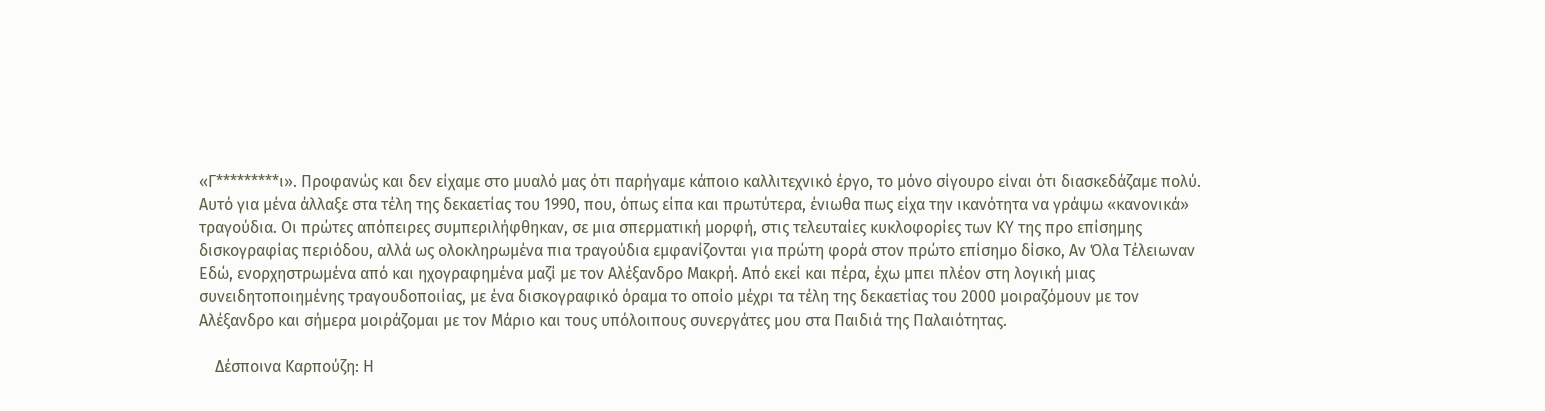«Γ*********ι». Προφανώς και δεν είχαμε στο μυαλό μας ότι παρήγαμε κάποιο καλλιτεχνικό έργο, το μόνο σίγουρο είναι ότι διασκεδάζαμε πολύ. Αυτό για μένα άλλαξε στα τέλη της δεκαετίας του 1990, που, όπως είπα και πρωτύτερα, ένιωθα πως είχα την ικανότητα να γράψω «κανονικά» τραγούδια. Οι πρώτες απόπειρες συμπεριλήφθηκαν, σε μια σπερματική μορφή, στις τελευταίες κυκλοφορίες των ΚΥ της προ επίσημης δισκογραφίας περιόδου, αλλά ως ολοκληρωμένα πια τραγούδια εμφανίζονται για πρώτη φορά στον πρώτο επίσημο δίσκο, Αν Όλα Τέλειωναν Εδώ, ενορχηστρωμένα από και ηχογραφημένα μαζί με τον Αλέξανδρο Μακρή. Από εκεί και πέρα, έχω μπει πλέον στη λογική μιας συνειδητοποιημένης τραγουδοποιίας, με ένα δισκογραφικό όραμα το οποίο μέχρι τα τέλη της δεκαετίας του 2000 μοιραζόμουν με τον Αλέξανδρο και σήμερα μοιράζομαι με τον Μάριο και τους υπόλοιπους συνεργάτες μου στα Παιδιά της Παλαιότητας.

    Δέσποινα Καρπούζη: Η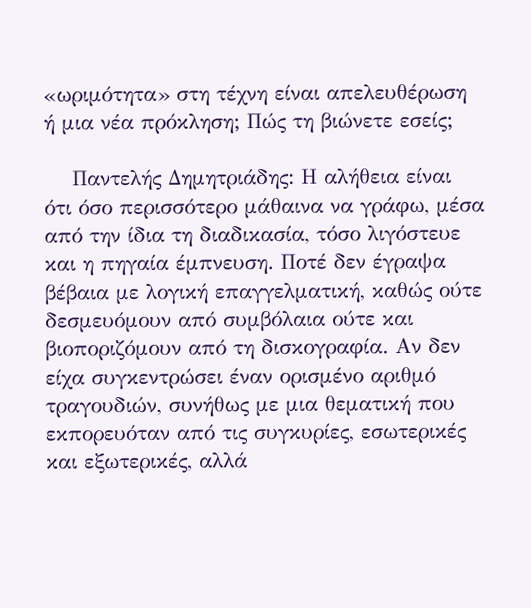«ωριμότητα» στη τέχνη είναι απελευθέρωση ή μια νέα πρόκληση; Πώς τη βιώνετε εσείς;

    Παντελής Δημητριάδης: Η αλήθεια είναι ότι όσο περισσότερο μάθαινα να γράφω, μέσα από την ίδια τη διαδικασία, τόσο λιγόστευε και η πηγαία έμπνευση. Ποτέ δεν έγραψα βέβαια με λογική επαγγελματική, καθώς ούτε δεσμευόμουν από συμβόλαια ούτε και βιοποριζόμουν από τη δισκογραφία. Αν δεν είχα συγκεντρώσει έναν ορισμένο αριθμό τραγουδιών, συνήθως με μια θεματική που εκπορευόταν από τις συγκυρίες, εσωτερικές και εξωτερικές, αλλά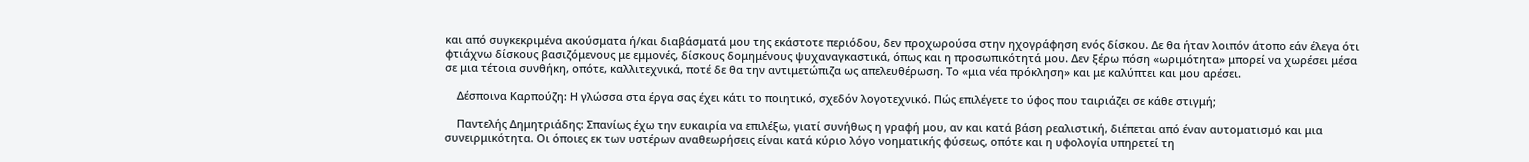και από συγκεκριμένα ακούσματα ή/και διαβάσματά μου της εκάστοτε περιόδου, δεν προχωρούσα στην ηχογράφηση ενός δίσκου. Δε θα ήταν λοιπόν άτοπο εάν έλεγα ότι φτιάχνω δίσκους βασιζόμενους με εμμονές, δίσκους δομημένους ψυχαναγκαστικά, όπως και η προσωπικότητά μου. Δεν ξέρω πόση «ωριμότητα» μπορεί να χωρέσει μέσα σε μια τέτοια συνθήκη, οπότε, καλλιτεχνικά, ποτέ δε θα την αντιμετώπιζα ως απελευθέρωση. Το «μια νέα πρόκληση» και με καλύπτει και μου αρέσει.

    Δέσποινα Καρπούζη: Η γλώσσα στα έργα σας έχει κάτι το ποιητικό, σχεδόν λογοτεχνικό. Πώς επιλέγετε το ύφος που ταιριάζει σε κάθε στιγμή;

    Παντελής Δημητριάδης: Σπανίως έχω την ευκαιρία να επιλέξω, γιατί συνήθως η γραφή μου, αν και κατά βάση ρεαλιστική, διέπεται από έναν αυτοματισμό και μια συνειρμικότητα. Οι όποιες εκ των υστέρων αναθεωρήσεις είναι κατά κύριο λόγο νοηματικής φύσεως, οπότε και η υφολογία υπηρετεί τη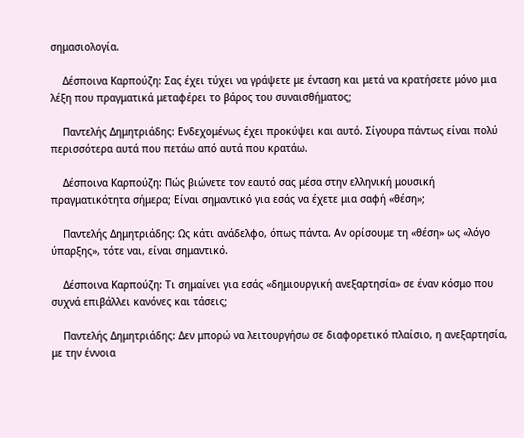σημασιολογία.

    Δέσποινα Καρπούζη: Σας έχει τύχει να γράψετε με ένταση και μετά να κρατήσετε μόνο μια λέξη που πραγματικά μεταφέρει το βάρος του συναισθήματος;

    Παντελής Δημητριάδης: Ενδεχομένως έχει προκύψει και αυτό. Σίγουρα πάντως είναι πολύ περισσότερα αυτά που πετάω από αυτά που κρατάω.

    Δέσποινα Καρπούζη: Πώς βιώνετε τον εαυτό σας μέσα στην ελληνική μουσική πραγματικότητα σήμερα; Είναι σημαντικό για εσάς να έχετε μια σαφή «θέση»;

    Παντελής Δημητριάδης: Ως κάτι ανάδελφο, όπως πάντα. Αν ορίσουμε τη «θέση» ως «λόγο ύπαρξης», τότε ναι, είναι σημαντικό.

    Δέσποινα Καρπούζη: Τι σημαίνει για εσάς «δημιουργική ανεξαρτησία» σε έναν κόσμο που συχνά επιβάλλει κανόνες και τάσεις;

    Παντελής Δημητριάδης: Δεν μπορώ να λειτουργήσω σε διαφορετικό πλαίσιο, η ανεξαρτησία, με την έννοια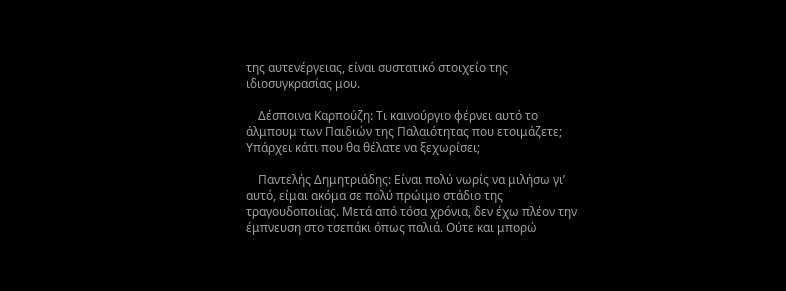της αυτενέργειας, είναι συστατικό στοιχείο της ιδιοσυγκρασίας μου.

    Δέσποινα Καρπούζη: Τι καινούργιο φέρνει αυτό το άλμπουμ των Παιδιών της Παλαιότητας που ετοιμάζετε; Υπάρχει κάτι που θα θέλατε να ξεχωρίσει;

    Παντελής Δημητριάδης: Είναι πολύ νωρίς να μιλήσω γι’ αυτό, είμαι ακόμα σε πολύ πρώιμο στάδιο της τραγουδοποιίας. Μετά από τόσα χρόνια, δεν έχω πλέον την έμπνευση στο τσεπάκι όπως παλιά. Ούτε και μπορώ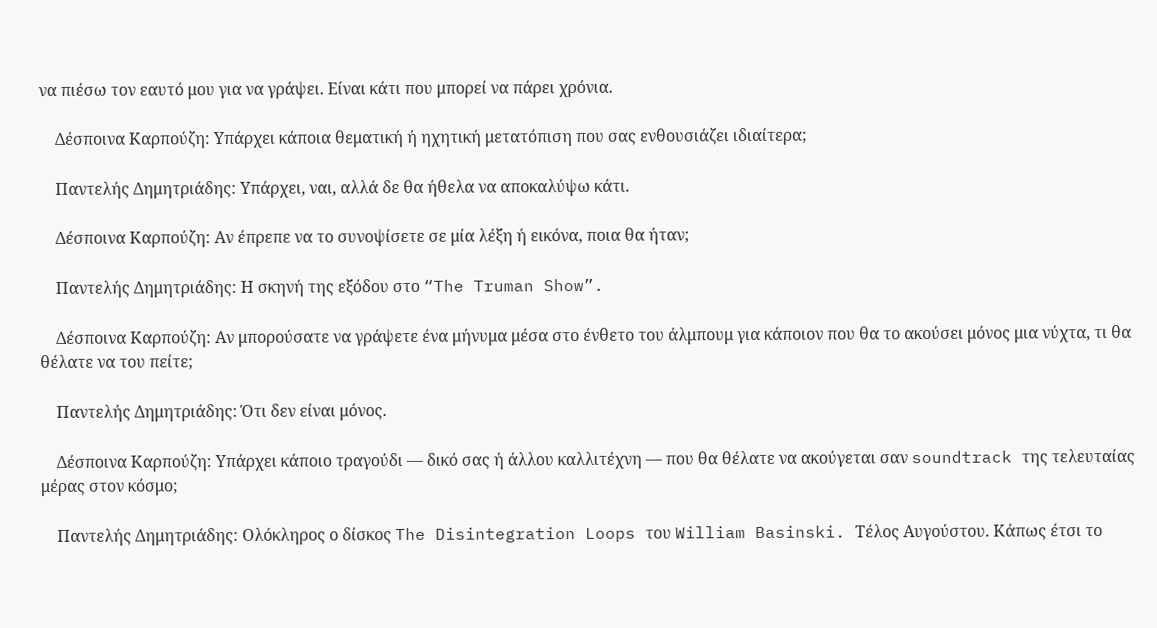να πιέσω τον εαυτό μου για να γράψει. Είναι κάτι που μπορεί να πάρει χρόνια.

    Δέσποινα Καρπούζη: Υπάρχει κάποια θεματική ή ηχητική μετατόπιση που σας ενθουσιάζει ιδιαίτερα;

    Παντελής Δημητριάδης: Υπάρχει, ναι, αλλά δε θα ήθελα να αποκαλύψω κάτι.

    Δέσποινα Καρπούζη: Αν έπρεπε να το συνοψίσετε σε μία λέξη ή εικόνα, ποια θα ήταν;

    Παντελής Δημητριάδης: Η σκηνή της εξόδου στο “The Truman Show”.

    Δέσποινα Καρπούζη: Αν μπορούσατε να γράψετε ένα μήνυμα μέσα στο ένθετο του άλμπουμ για κάποιον που θα το ακούσει μόνος μια νύχτα, τι θα θέλατε να του πείτε;

    Παντελής Δημητριάδης: Ότι δεν είναι μόνος.

    Δέσποινα Καρπούζη: Υπάρχει κάποιο τραγούδι — δικό σας ή άλλου καλλιτέχνη — που θα θέλατε να ακούγεται σαν soundtrack της τελευταίας μέρας στον κόσμο;

    Παντελής Δημητριάδης: Ολόκληρος ο δίσκος The Disintegration Loops του William Basinski. Τέλος Αυγούστου. Κάπως έτσι το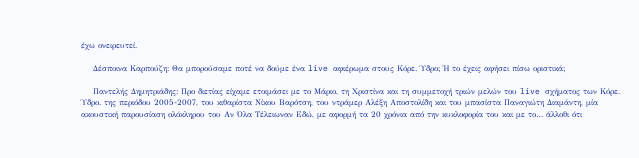έχω ονειρευτεί.

    Δέσποινα Καρπούζη: Θα μπορούσαμε ποτέ να δούμε ένα live αφιέρωμα στους Κόρε. Ύδρο; Ή το έχεις αφήσει πίσω οριστικά;

    Παντελής Δημητριάδης: Προ διετίας είχαμε ετοιμάσει με το Μάριο, τη Χριστίνα και τη συμμετοχή τριών μελών του live σχήματος των Κόρε. Ύδρο. της περιόδου 2005-2007, του κιθαρίστα Νίκου Βαρότση, του ντράμερ Αλέξη Αποστολίδη και του μπασίστα Παναγιώτη Διαμάντη, μία ακουστική παρουσίαση ολόκληρου του Αν Όλα Τέλειωναν Εδώ, με αφορμή τα 20 χρόνια από την κυκλοφορία του και με το… άλλοθι ότι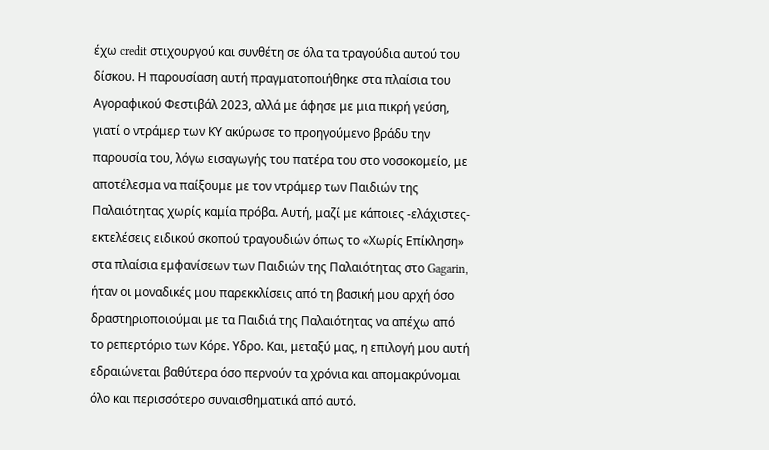έχω credit στιχουργού και συνθέτη σε όλα τα τραγούδια αυτού του δίσκου. Η παρουσίαση αυτή πραγματοποιήθηκε στα πλαίσια του Αγοραφικού Φεστιβάλ 2023, αλλά με άφησε με μια πικρή γεύση, γιατί ο ντράμερ των ΚΥ ακύρωσε το προηγούμενο βράδυ την παρουσία του, λόγω εισαγωγής του πατέρα του στο νοσοκομείο, με αποτέλεσμα να παίξουμε με τον ντράμερ των Παιδιών της Παλαιότητας χωρίς καμία πρόβα. Αυτή, μαζί με κάποιες -ελάχιστες- εκτελέσεις ειδικού σκοπού τραγουδιών όπως το «Χωρίς Επίκληση» στα πλαίσια εμφανίσεων των Παιδιών της Παλαιότητας στο Gagarin, ήταν οι μοναδικές μου παρεκκλίσεις από τη βασική μου αρχή όσο δραστηριοποιούμαι με τα Παιδιά της Παλαιότητας να απέχω από το ρεπερτόριο των Κόρε. Υδρο. Και, μεταξύ μας, η επιλογή μου αυτή εδραιώνεται βαθύτερα όσο περνούν τα χρόνια και απομακρύνομαι όλο και περισσότερο συναισθηματικά από αυτό.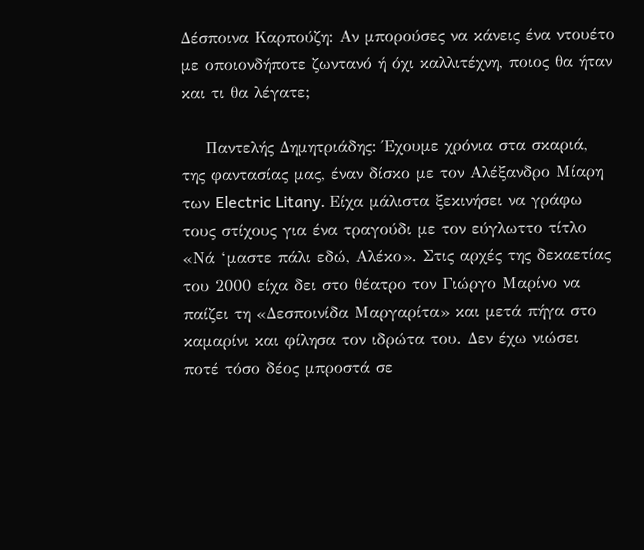Δέσποινα Καρπούζη: Αν μπορούσες να κάνεις ένα ντουέτο με οποιονδήποτε ζωντανό ή όχι καλλιτέχνη, ποιος θα ήταν και τι θα λέγατε;

    Παντελής Δημητριάδης: Έχουμε χρόνια στα σκαριά, της φαντασίας μας, έναν δίσκο με τον Αλέξανδρο Μίαρη των Electric Litany. Είχα μάλιστα ξεκινήσει να γράφω τους στίχους για ένα τραγούδι με τον εύγλωττο τίτλο «Νά ‘μαστε πάλι εδώ, Αλέκο». Στις αρχές της δεκαετίας του 2000 είχα δει στο θέατρο τον Γιώργο Μαρίνο να παίζει τη «Δεσποινίδα Μαργαρίτα» και μετά πήγα στο καμαρίνι και φίλησα τον ιδρώτα του. Δεν έχω νιώσει ποτέ τόσο δέος μπροστά σε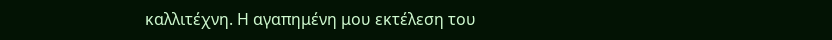καλλιτέχνη. Η αγαπημένη μου εκτέλεση του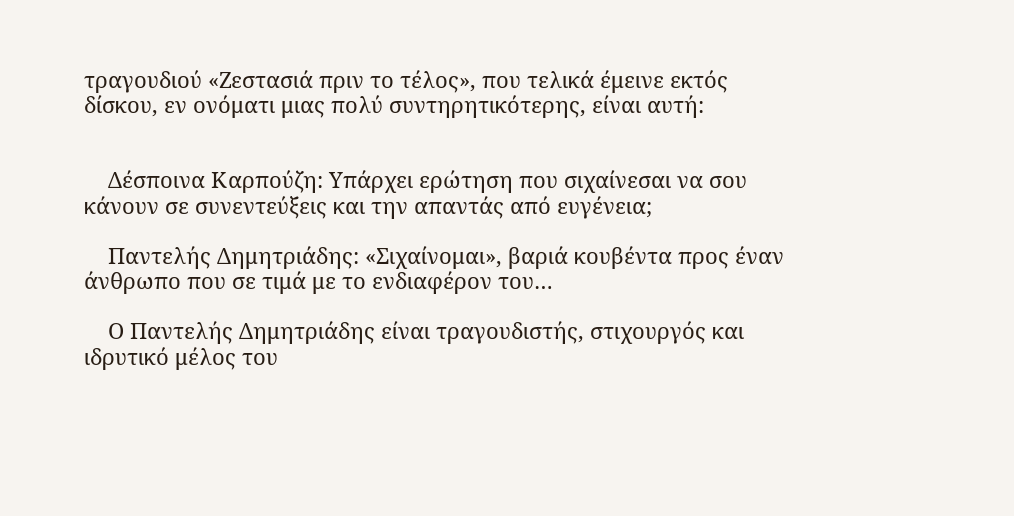τραγουδιού «Ζεστασιά πριν το τέλος», που τελικά έμεινε εκτός δίσκου, εν ονόματι μιας πολύ συντηρητικότερης, είναι αυτή:


    Δέσποινα Καρπούζη: Υπάρχει ερώτηση που σιχαίνεσαι να σου κάνουν σε συνεντεύξεις και την απαντάς από ευγένεια;

    Παντελής Δημητριάδης: «Σιχαίνομαι», βαριά κουβέντα προς έναν άνθρωπο που σε τιμά με το ενδιαφέρον του…

    Ο Παντελής Δημητριάδης είναι τραγουδιστής, στιχουργός και ιδρυτικό μέλος του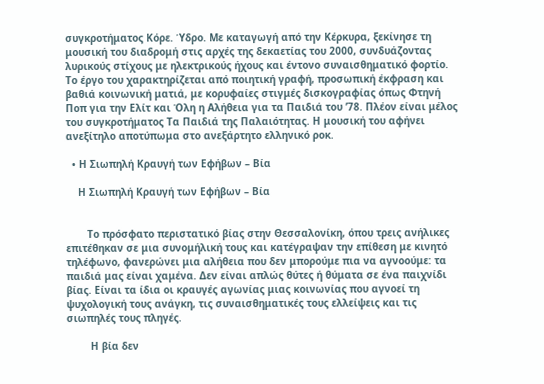συγκροτήματος Κόρε. Ύδρο. Με καταγωγή από την Κέρκυρα, ξεκίνησε τη μουσική του διαδρομή στις αρχές της δεκαετίας του 2000, συνδυάζοντας λυρικούς στίχους με ηλεκτρικούς ήχους και έντονο συναισθηματικό φορτίο. Το έργο του χαρακτηρίζεται από ποιητική γραφή, προσωπική έκφραση και βαθιά κοινωνική ματιά, με κορυφαίες στιγμές δισκογραφίας όπως Φτηνή Ποπ για την Ελίτ και Όλη η Αλήθεια για τα Παιδιά του ’78. Πλέον είναι μέλος του συγκροτήματος Τα Παιδιά της Παλαιότητας. Η μουσική του αφήνει ανεξίτηλο αποτύπωμα στο ανεξάρτητο ελληνικό ροκ.

  • Η Σιωπηλή Κραυγή των Εφήβων – Βία

    Η Σιωπηλή Κραυγή των Εφήβων – Βία


       Το πρόσφατο περιστατικό βίας στην Θεσσαλονίκη, όπου τρεις ανήλικες επιτέθηκαν σε μια συνομήλική τους και κατέγραψαν την επίθεση με κινητό τηλέφωνο, φανερώνει μια αλήθεια που δεν μπορούμε πια να αγνοούμε: τα παιδιά μας είναι χαμένα. Δεν είναι απλώς θύτες ή θύματα σε ένα παιχνίδι βίας. Είναι τα ίδια οι κραυγές αγωνίας μιας κοινωνίας που αγνοεί τη ψυχολογική τους ανάγκη, τις συναισθηματικές τους ελλείψεις και τις σιωπηλές τους πληγές.

        Η βία δεν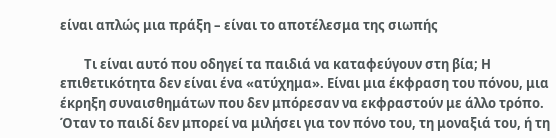είναι απλώς μια πράξη – είναι το αποτέλεσμα της σιωπής

        Τι είναι αυτό που οδηγεί τα παιδιά να καταφεύγουν στη βία; Η επιθετικότητα δεν είναι ένα «ατύχημα». Είναι μια έκφραση του πόνου, μια έκρηξη συναισθημάτων που δεν μπόρεσαν να εκφραστούν με άλλο τρόπο. Όταν το παιδί δεν μπορεί να μιλήσει για τον πόνο του, τη μοναξιά του, ή τη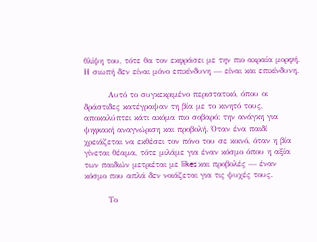θλίψη του, τότε θα τον εκφράσει με την πιο ακραία μορφή. Η σιωπή δεν είναι μόνο επικίνδυνη — είναι και επικίνδυνη.

        Αυτό το συγκεκριμένο περιστατικό, όπου οι δράστιδες κατέγραψαν τη βία με το κινητό τους, αποκαλύπτει κάτι ακόμα πιο σοβαρό: την ανάγκη για ψηφιακή αναγνώριση και προβολή. Όταν ένα παιδί χρειάζεται να εκθέσει τον πόνο του σε κοινό, όταν η βία γίνεται θέαμα, τότε μιλάμε για έναν κόσμο όπου η αξία των παιδιών μετριέται με likes και προβολές — έναν κόσμο που απλά δεν νοιάζεται για τις ψυχές τους.

        Το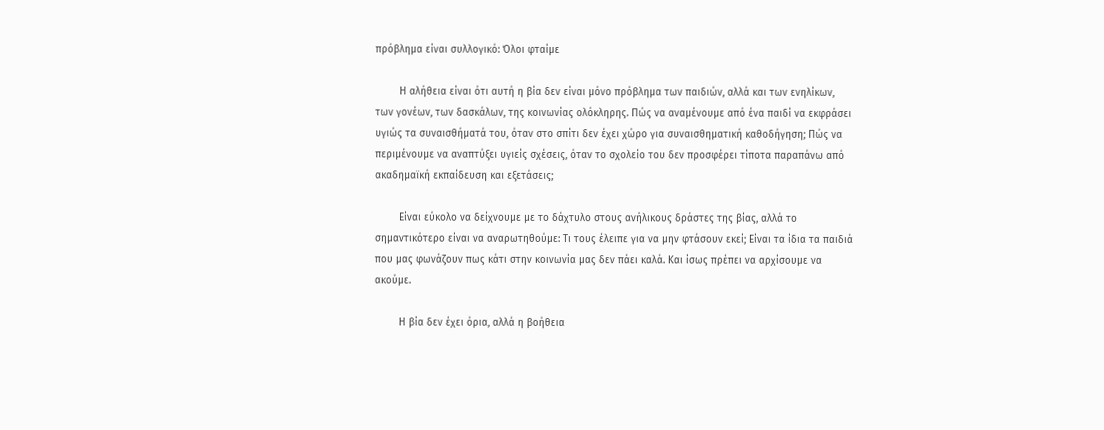πρόβλημα είναι συλλογικό: Όλοι φταίμε

        Η αλήθεια είναι ότι αυτή η βία δεν είναι μόνο πρόβλημα των παιδιών, αλλά και των ενηλίκων, των γονέων, των δασκάλων, της κοινωνίας ολόκληρης. Πώς να αναμένουμε από ένα παιδί να εκφράσει υγιώς τα συναισθήματά του, όταν στο σπίτι δεν έχει χώρο για συναισθηματική καθοδήγηση; Πώς να περιμένουμε να αναπτύξει υγιείς σχέσεις, όταν το σχολείο του δεν προσφέρει τίποτα παραπάνω από ακαδημαϊκή εκπαίδευση και εξετάσεις;

        Είναι εύκολο να δείχνουμε με το δάχτυλο στους ανήλικους δράστες της βίας, αλλά το σημαντικότερο είναι να αναρωτηθούμε: Τι τους έλειπε για να μην φτάσουν εκεί; Είναι τα ίδια τα παιδιά που μας φωνάζουν πως κάτι στην κοινωνία μας δεν πάει καλά. Και ίσως πρέπει να αρχίσουμε να ακούμε.

        Η βία δεν έχει όρια, αλλά η βοήθεια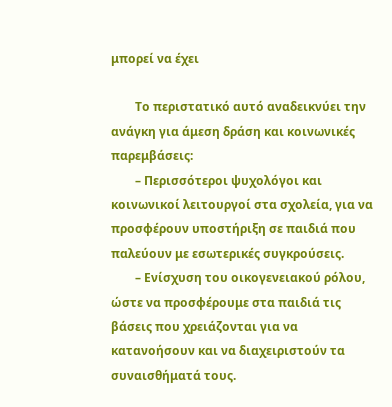μπορεί να έχει

        Το περιστατικό αυτό αναδεικνύει την ανάγκη για άμεση δράση και κοινωνικές παρεμβάσεις:
        – Περισσότεροι ψυχολόγοι και κοινωνικοί λειτουργοί στα σχολεία, για να προσφέρουν υποστήριξη σε παιδιά που παλεύουν με εσωτερικές συγκρούσεις.
        – Ενίσχυση του οικογενειακού ρόλου, ώστε να προσφέρουμε στα παιδιά τις βάσεις που χρειάζονται για να κατανοήσουν και να διαχειριστούν τα συναισθήματά τους.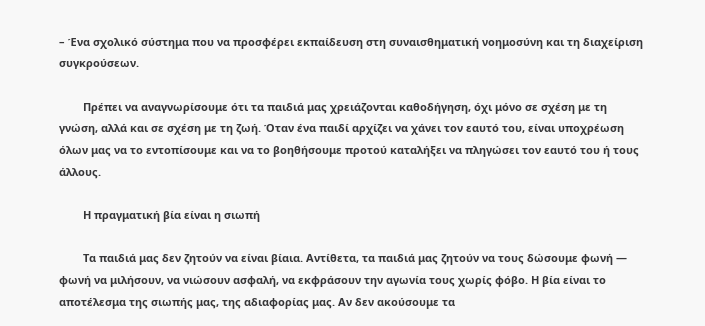– Ένα σχολικό σύστημα που να προσφέρει εκπαίδευση στη συναισθηματική νοημοσύνη και τη διαχείριση συγκρούσεων.

        Πρέπει να αναγνωρίσουμε ότι τα παιδιά μας χρειάζονται καθοδήγηση, όχι μόνο σε σχέση με τη γνώση, αλλά και σε σχέση με τη ζωή. Όταν ένα παιδί αρχίζει να χάνει τον εαυτό του, είναι υποχρέωση όλων μας να το εντοπίσουμε και να το βοηθήσουμε προτού καταλήξει να πληγώσει τον εαυτό του ή τους άλλους.

        Η πραγματική βία είναι η σιωπή

        Τα παιδιά μας δεν ζητούν να είναι βίαια. Αντίθετα, τα παιδιά μας ζητούν να τους δώσουμε φωνή — φωνή να μιλήσουν, να νιώσουν ασφαλή, να εκφράσουν την αγωνία τους χωρίς φόβο. Η βία είναι το αποτέλεσμα της σιωπής μας, της αδιαφορίας μας. Αν δεν ακούσουμε τα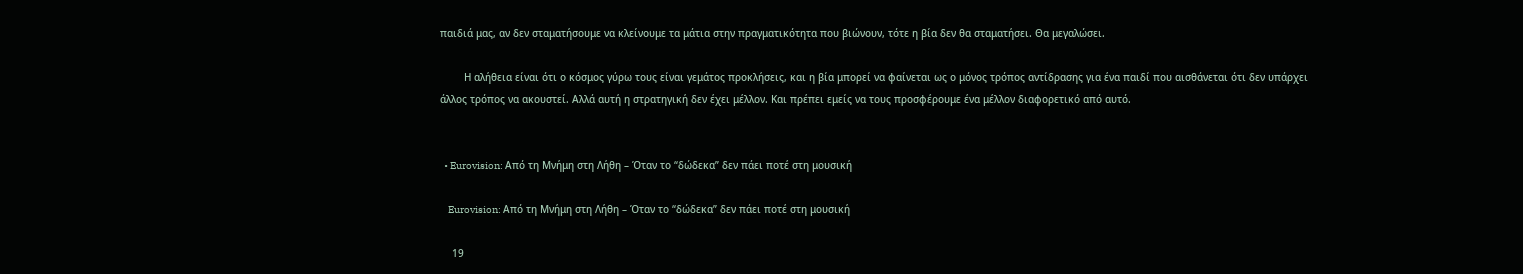παιδιά μας, αν δεν σταματήσουμε να κλείνουμε τα μάτια στην πραγματικότητα που βιώνουν, τότε η βία δεν θα σταματήσει. Θα μεγαλώσει.

        Η αλήθεια είναι ότι ο κόσμος γύρω τους είναι γεμάτος προκλήσεις, και η βία μπορεί να φαίνεται ως ο μόνος τρόπος αντίδρασης για ένα παιδί που αισθάνεται ότι δεν υπάρχει άλλος τρόπος να ακουστεί. Αλλά αυτή η στρατηγική δεν έχει μέλλον. Και πρέπει εμείς να τους προσφέρουμε ένα μέλλον διαφορετικό από αυτό.


  • Eurovision: Από τη Μνήμη στη Λήθη – Όταν το “δώδεκα” δεν πάει ποτέ στη μουσική

    Eurovision: Από τη Μνήμη στη Λήθη – Όταν το “δώδεκα” δεν πάει ποτέ στη μουσική

    19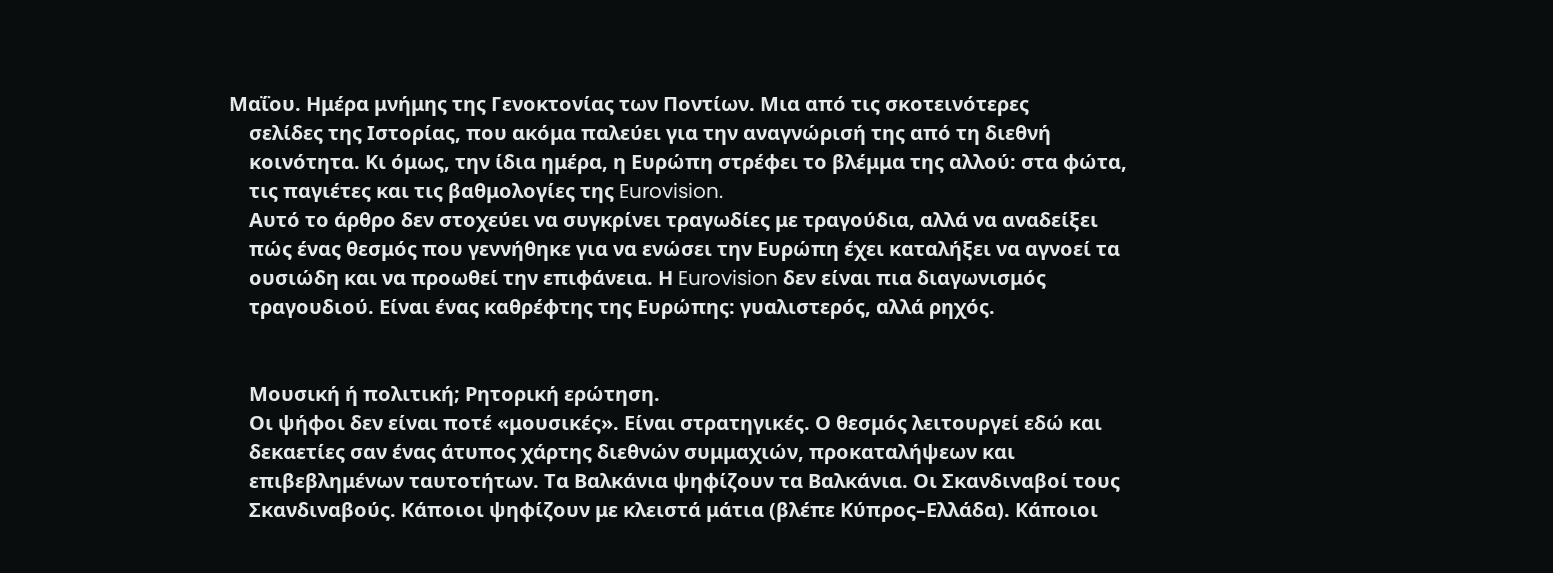Μαΐου. Ημέρα μνήμης της Γενοκτονίας των Ποντίων. Μια από τις σκοτεινότερες
    σελίδες της Ιστορίας, που ακόμα παλεύει για την αναγνώρισή της από τη διεθνή
    κοινότητα. Κι όμως, την ίδια ημέρα, η Ευρώπη στρέφει το βλέμμα της αλλού: στα φώτα,
    τις παγιέτες και τις βαθμολογίες της Eurovision.
    Αυτό το άρθρο δεν στοχεύει να συγκρίνει τραγωδίες με τραγούδια, αλλά να αναδείξει
    πώς ένας θεσμός που γεννήθηκε για να ενώσει την Ευρώπη έχει καταλήξει να αγνοεί τα
    ουσιώδη και να προωθεί την επιφάνεια. Η Eurovision δεν είναι πια διαγωνισμός
    τραγουδιού. Είναι ένας καθρέφτης της Ευρώπης: γυαλιστερός, αλλά ρηχός.


    Μουσική ή πολιτική; Ρητορική ερώτηση.
    Οι ψήφοι δεν είναι ποτέ «μουσικές». Είναι στρατηγικές. Ο θεσμός λειτουργεί εδώ και
    δεκαετίες σαν ένας άτυπος χάρτης διεθνών συμμαχιών, προκαταλήψεων και
    επιβεβλημένων ταυτοτήτων. Τα Βαλκάνια ψηφίζουν τα Βαλκάνια. Οι Σκανδιναβοί τους
    Σκανδιναβούς. Κάποιοι ψηφίζουν με κλειστά μάτια (βλέπε Κύπρος–Ελλάδα). Κάποιοι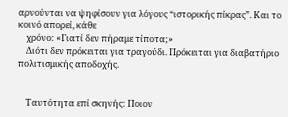αρνούνται να ψηφίσουν για λόγους “ιστορικής πίκρας”. Και το κοινό απορεί, κάθε
    χρόνο: «Γιατί δεν πήραμε τίποτα;»
    Διότι δεν πρόκειται για τραγούδι. Πρόκειται για διαβατήριο πολιτισμικής αποδοχής.


    Ταυτότητα επί σκηνής: Ποιον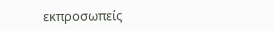εκπροσωπείς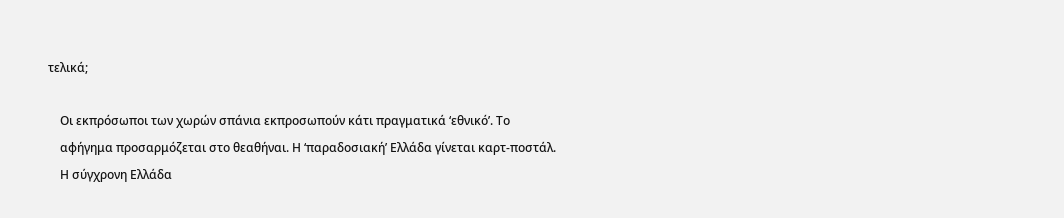τελικά;

    Οι εκπρόσωποι των χωρών σπάνια εκπροσωπούν κάτι πραγματικά ‘εθνικό’. Το
    αφήγημα προσαρμόζεται στο θεαθήναι. Η ‘παραδοσιακή’ Ελλάδα γίνεται καρτ-ποστάλ.
    Η σύγχρονη Ελλάδα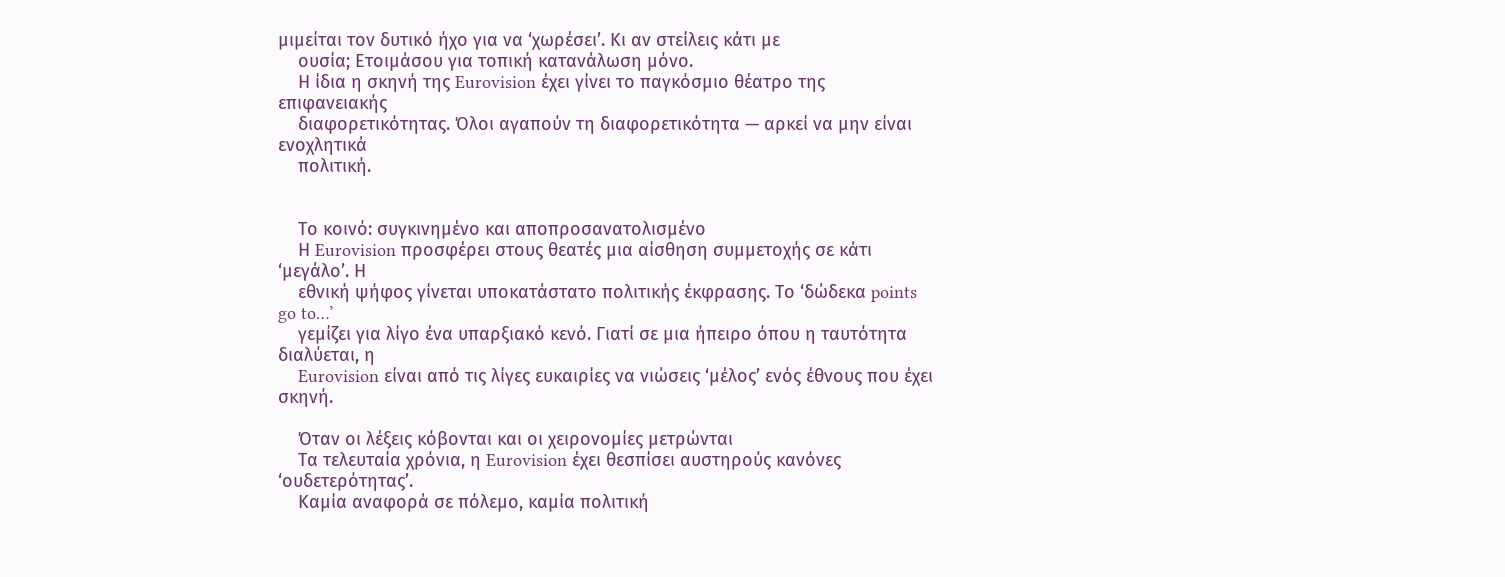μιμείται τον δυτικό ήχο για να ‘χωρέσει’. Κι αν στείλεις κάτι με
    ουσία; Ετοιμάσου για τοπική κατανάλωση μόνο.
    Η ίδια η σκηνή της Eurovision έχει γίνει το παγκόσμιο θέατρο της επιφανειακής
    διαφορετικότητας. Όλοι αγαπούν τη διαφορετικότητα — αρκεί να μην είναι ενοχλητικά
    πολιτική.


    Το κοινό: συγκινημένο και αποπροσανατολισμένο
    Η Eurovision προσφέρει στους θεατές μια αίσθηση συμμετοχής σε κάτι ‘μεγάλο’. Η
    εθνική ψήφος γίνεται υποκατάστατο πολιτικής έκφρασης. Το ‘δώδεκα points go to…’
    γεμίζει για λίγο ένα υπαρξιακό κενό. Γιατί σε μια ήπειρο όπου η ταυτότητα διαλύεται, η
    Eurovision είναι από τις λίγες ευκαιρίες να νιώσεις ‘μέλος’ ενός έθνους που έχει σκηνή.

    Όταν οι λέξεις κόβονται και οι χειρονομίες μετρώνται
    Τα τελευταία χρόνια, η Eurovision έχει θεσπίσει αυστηρούς κανόνες ‘ουδετερότητας’.
    Καμία αναφορά σε πόλεμο, καμία πολιτική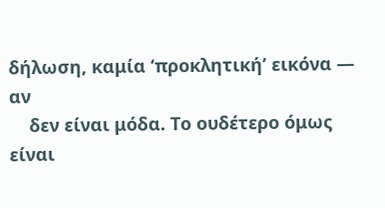δήλωση, καμία ‘προκλητική’ εικόνα — αν
    δεν είναι μόδα. Το ουδέτερο όμως είναι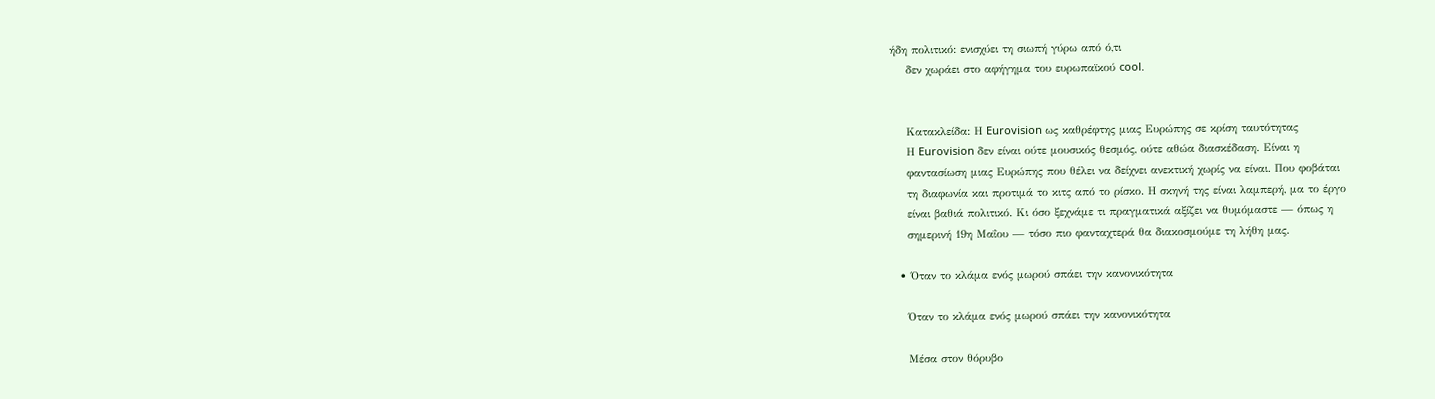ήδη πολιτικό: ενισχύει τη σιωπή γύρω από ό,τι
    δεν χωράει στο αφήγημα του ευρωπαϊκού cool.


    Κατακλείδα: Η Eurovision ως καθρέφτης μιας Ευρώπης σε κρίση ταυτότητας
    Η Eurovision δεν είναι ούτε μουσικός θεσμός, ούτε αθώα διασκέδαση. Είναι η
    φαντασίωση μιας Ευρώπης που θέλει να δείχνει ανεκτική χωρίς να είναι. Που φοβάται
    τη διαφωνία και προτιμά το κιτς από το ρίσκο. Η σκηνή της είναι λαμπερή, μα το έργο
    είναι βαθιά πολιτικό. Κι όσο ξεχνάμε τι πραγματικά αξίζει να θυμόμαστε — όπως η
    σημερινή 19η Μαΐου — τόσο πιο φανταχτερά θα διακοσμούμε τη λήθη μας.

  • Όταν το κλάμα ενός μωρού σπάει την κανονικότητα

    Όταν το κλάμα ενός μωρού σπάει την κανονικότητα

    Μέσα στον θόρυβο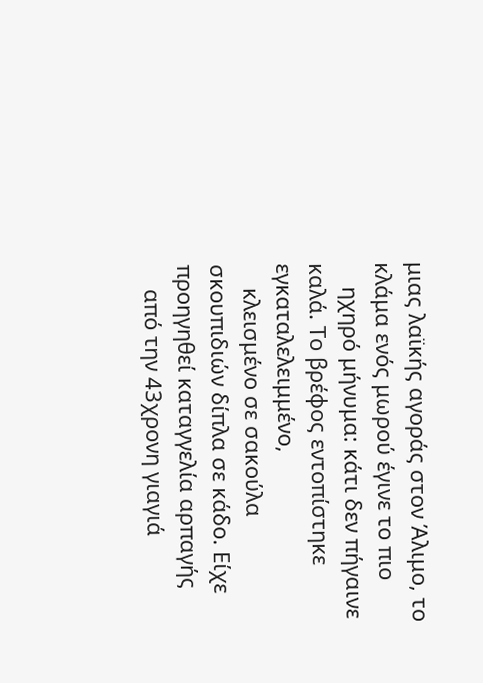μιας λαϊκής αγοράς στον Άλιμο, το κλάμα ενός μωρού έγινε το πιο
    ηχηρό μήνυμα: κάτι δεν πήγαινε καλά. Το βρέφος εντοπίστηκε εγκαταλελειμμένο,
    κλεισμένο σε σακούλα σκουπιδιών δίπλα σε κάδο. Είχε προηγηθεί καταγγελία αρπαγής
    από την 43χρονη γιαγιά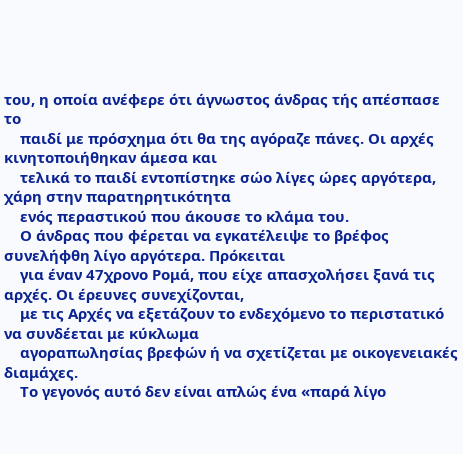του, η οποία ανέφερε ότι άγνωστος άνδρας τής απέσπασε το
    παιδί με πρόσχημα ότι θα της αγόραζε πάνες. Οι αρχές κινητοποιήθηκαν άμεσα και
    τελικά το παιδί εντοπίστηκε σώο λίγες ώρες αργότερα, χάρη στην παρατηρητικότητα
    ενός περαστικού που άκουσε το κλάμα του.
    Ο άνδρας που φέρεται να εγκατέλειψε το βρέφος συνελήφθη λίγο αργότερα. Πρόκειται
    για έναν 47χρονο Ρομά, που είχε απασχολήσει ξανά τις αρχές. Οι έρευνες συνεχίζονται,
    με τις Αρχές να εξετάζουν το ενδεχόμενο το περιστατικό να συνδέεται με κύκλωμα
    αγοραπωλησίας βρεφών ή να σχετίζεται με οικογενειακές διαμάχες.
    Το γεγονός αυτό δεν είναι απλώς ένα «παρά λίγο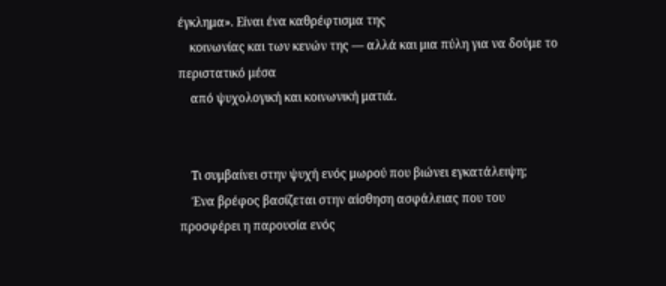έγκλημα». Είναι ένα καθρέφτισμα της
    κοινωνίας και των κενών της — αλλά και μια πύλη για να δούμε το περιστατικό μέσα
    από ψυχολογική και κοινωνική ματιά.


    Τι συμβαίνει στην ψυχή ενός μωρού που βιώνει εγκατάλειψη;
    Ένα βρέφος βασίζεται στην αίσθηση ασφάλειας που του προσφέρει η παρουσία ενός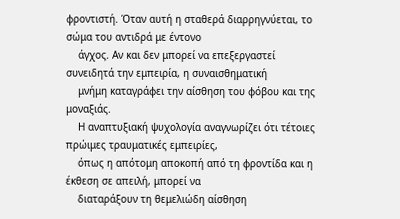φροντιστή. Όταν αυτή η σταθερά διαρρηγνύεται, το σώμα του αντιδρά με έντονο
    άγχος. Αν και δεν μπορεί να επεξεργαστεί συνειδητά την εμπειρία, η συναισθηματική
    μνήμη καταγράφει την αίσθηση του φόβου και της μοναξιάς.
    Η αναπτυξιακή ψυχολογία αναγνωρίζει ότι τέτοιες πρώιμες τραυματικές εμπειρίες,
    όπως η απότομη αποκοπή από τη φροντίδα και η έκθεση σε απειλή, μπορεί να
    διαταράξουν τη θεμελιώδη αίσθηση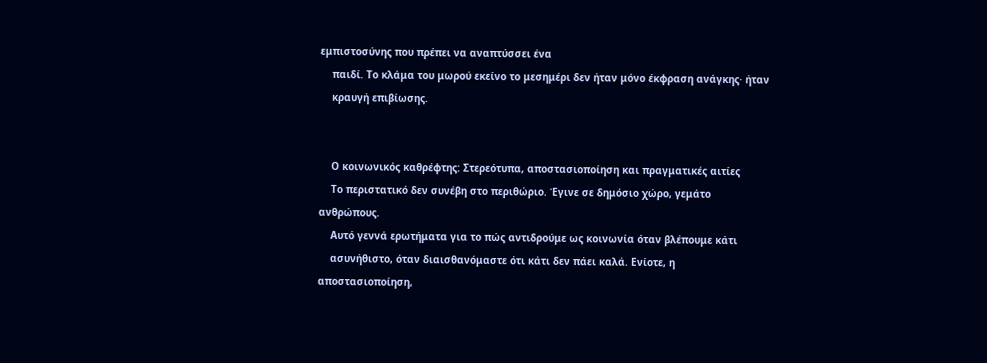εμπιστοσύνης που πρέπει να αναπτύσσει ένα
    παιδί. Το κλάμα του μωρού εκείνο το μεσημέρι δεν ήταν μόνο έκφραση ανάγκης· ήταν
    κραυγή επιβίωσης.


    Ο κοινωνικός καθρέφτης: Στερεότυπα, αποστασιοποίηση και πραγματικές αιτίες
    Το περιστατικό δεν συνέβη στο περιθώριο. Έγινε σε δημόσιο χώρο, γεμάτο ανθρώπους.
    Αυτό γεννά ερωτήματα για το πώς αντιδρούμε ως κοινωνία όταν βλέπουμε κάτι
    ασυνήθιστο, όταν διαισθανόμαστε ότι κάτι δεν πάει καλά. Ενίοτε, η αποστασιοποίηση,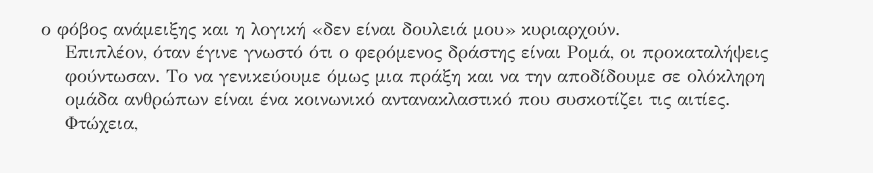ο φόβος ανάμειξης και η λογική «δεν είναι δουλειά μου» κυριαρχούν.
    Επιπλέον, όταν έγινε γνωστό ότι ο φερόμενος δράστης είναι Ρομά, οι προκαταλήψεις
    φούντωσαν. Το να γενικεύουμε όμως μια πράξη και να την αποδίδουμε σε ολόκληρη
    ομάδα ανθρώπων είναι ένα κοινωνικό αντανακλαστικό που συσκοτίζει τις αιτίες.
    Φτώχεια,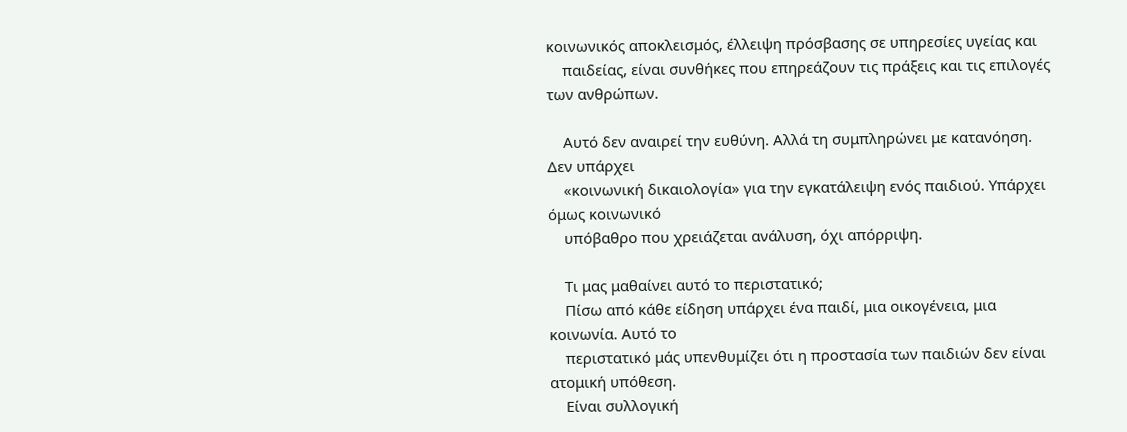κοινωνικός αποκλεισμός, έλλειψη πρόσβασης σε υπηρεσίες υγείας και
    παιδείας, είναι συνθήκες που επηρεάζουν τις πράξεις και τις επιλογές των ανθρώπων.

    Αυτό δεν αναιρεί την ευθύνη. Αλλά τη συμπληρώνει με κατανόηση. Δεν υπάρχει
    «κοινωνική δικαιολογία» για την εγκατάλειψη ενός παιδιού. Υπάρχει όμως κοινωνικό
    υπόβαθρο που χρειάζεται ανάλυση, όχι απόρριψη.

    Τι μας μαθαίνει αυτό το περιστατικό;
    Πίσω από κάθε είδηση υπάρχει ένα παιδί, μια οικογένεια, μια κοινωνία. Αυτό το
    περιστατικό μάς υπενθυμίζει ότι η προστασία των παιδιών δεν είναι ατομική υπόθεση.
    Είναι συλλογική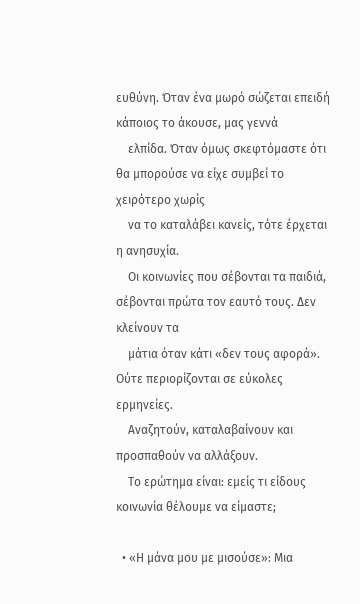ευθύνη. Όταν ένα μωρό σώζεται επειδή κάποιος το άκουσε, μας γεννά
    ελπίδα. Όταν όμως σκεφτόμαστε ότι θα μπορούσε να είχε συμβεί το χειρότερο χωρίς
    να το καταλάβει κανείς, τότε έρχεται η ανησυχία.
    Οι κοινωνίες που σέβονται τα παιδιά, σέβονται πρώτα τον εαυτό τους. Δεν κλείνουν τα
    μάτια όταν κάτι «δεν τους αφορά». Ούτε περιορίζονται σε εύκολες ερμηνείες.
    Αναζητούν, καταλαβαίνουν και προσπαθούν να αλλάξουν.
    Το ερώτημα είναι: εμείς τι είδους κοινωνία θέλουμε να είμαστε;

  • «Η μάνα μου με μισούσε»: Μια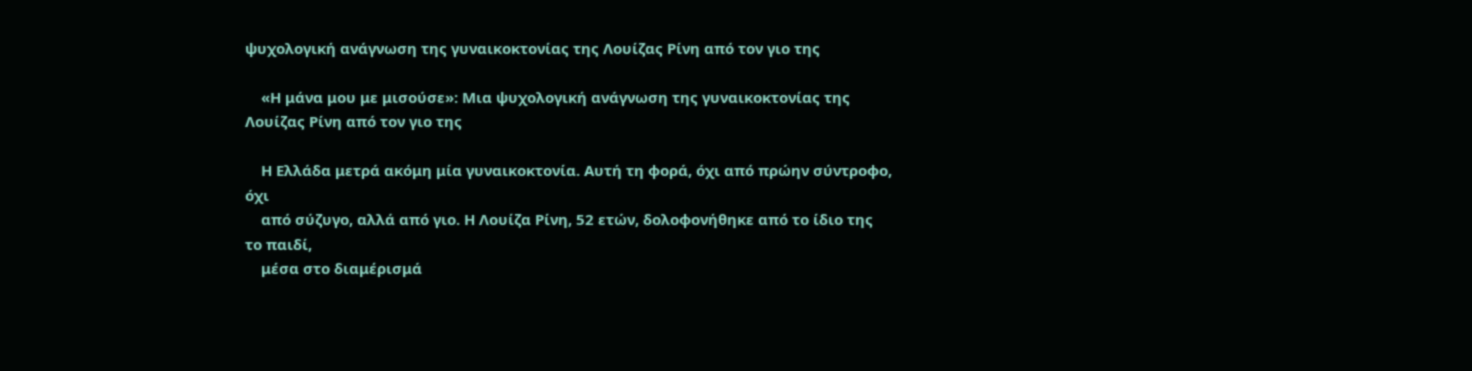ψυχολογική ανάγνωση της γυναικοκτονίας της Λουίζας Ρίνη από τον γιο της

    «Η μάνα μου με μισούσε»: Μια ψυχολογική ανάγνωση της γυναικοκτονίας της Λουίζας Ρίνη από τον γιο της

    Η Ελλάδα μετρά ακόμη μία γυναικοκτονία. Αυτή τη φορά, όχι από πρώην σύντροφο, όχι
    από σύζυγο, αλλά από γιο. Η Λουίζα Ρίνη, 52 ετών, δολοφονήθηκε από το ίδιο της το παιδί,
    μέσα στο διαμέρισμά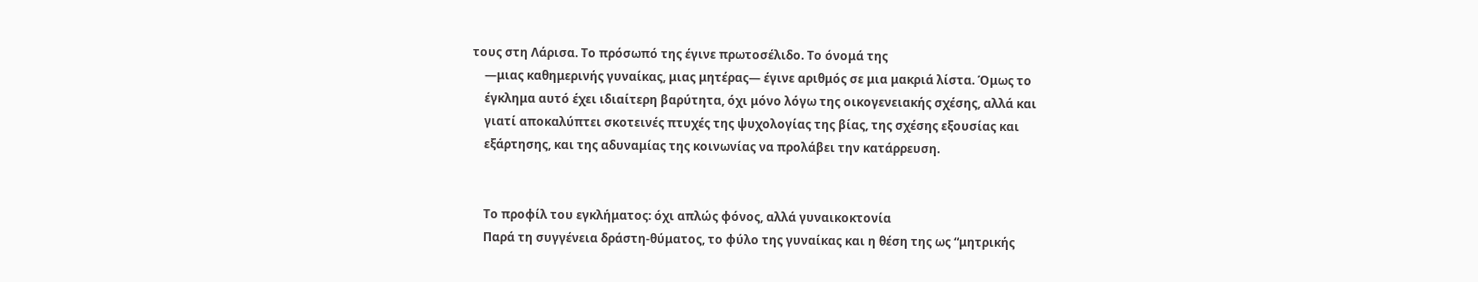τους στη Λάρισα. Το πρόσωπό της έγινε πρωτοσέλιδο. Το όνομά της
    —μιας καθημερινής γυναίκας, μιας μητέρας— έγινε αριθμός σε μια μακριά λίστα. Όμως το
    έγκλημα αυτό έχει ιδιαίτερη βαρύτητα, όχι μόνο λόγω της οικογενειακής σχέσης, αλλά και
    γιατί αποκαλύπτει σκοτεινές πτυχές της ψυχολογίας της βίας, της σχέσης εξουσίας και
    εξάρτησης, και της αδυναμίας της κοινωνίας να προλάβει την κατάρρευση.


    Το προφίλ του εγκλήματος: όχι απλώς φόνος, αλλά γυναικοκτονία
    Παρά τη συγγένεια δράστη-θύματος, το φύλο της γυναίκας και η θέση της ως “μητρικής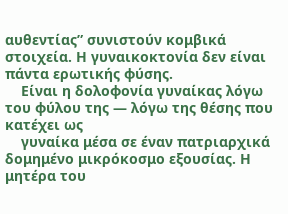αυθεντίας” συνιστούν κομβικά στοιχεία. Η γυναικοκτονία δεν είναι πάντα ερωτικής φύσης.
    Είναι η δολοφονία γυναίκας λόγω του φύλου της — λόγω της θέσης που κατέχει ως
    γυναίκα μέσα σε έναν πατριαρχικά δομημένο μικρόκοσμο εξουσίας. Η μητέρα του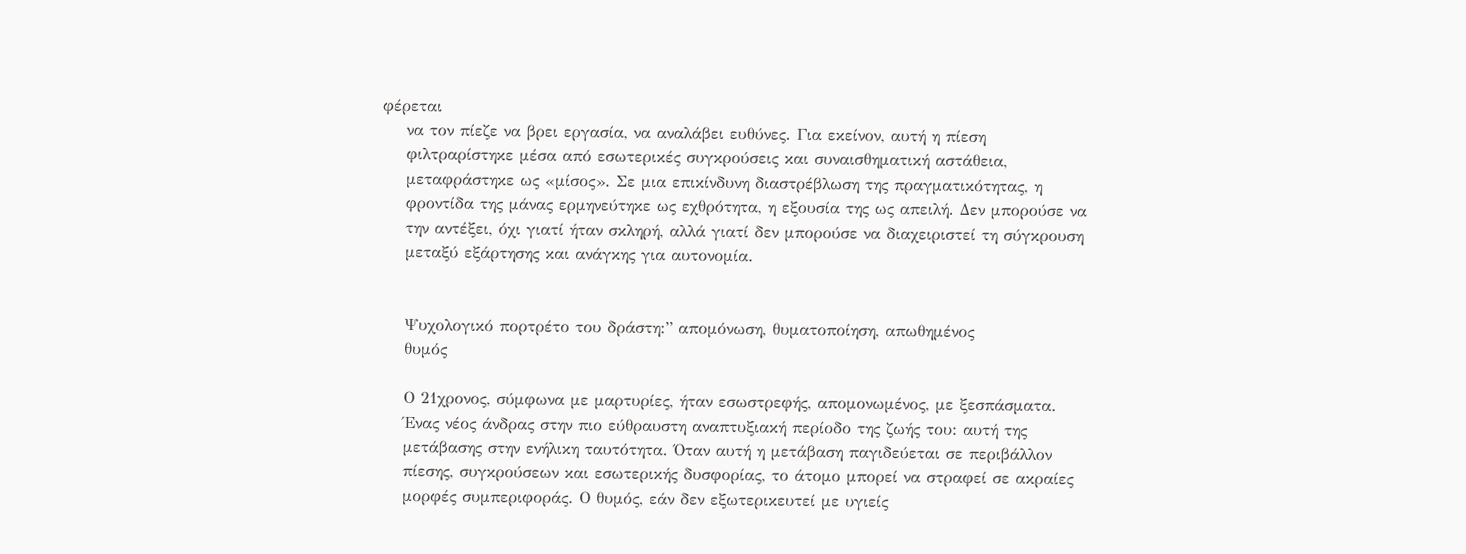φέρεται
    να τον πίεζε να βρει εργασία, να αναλάβει ευθύνες. Για εκείνον, αυτή η πίεση
    φιλτραρίστηκε μέσα από εσωτερικές συγκρούσεις και συναισθηματική αστάθεια,
    μεταφράστηκε ως «μίσος». Σε μια επικίνδυνη διαστρέβλωση της πραγματικότητας, η
    φροντίδα της μάνας ερμηνεύτηκε ως εχθρότητα, η εξουσία της ως απειλή. Δεν μπορούσε να
    την αντέξει, όχι γιατί ήταν σκληρή, αλλά γιατί δεν μπορούσε να διαχειριστεί τη σύγκρουση
    μεταξύ εξάρτησης και ανάγκης για αυτονομία.


    Ψυχολογικό πορτρέτο του δράστη:” απομόνωση, θυματοποίηση, απωθημένος
    θυμός

    Ο 21χρονος, σύμφωνα με μαρτυρίες, ήταν εσωστρεφής, απομονωμένος, με ξεσπάσματα.
    Ένας νέος άνδρας στην πιο εύθραυστη αναπτυξιακή περίοδο της ζωής του: αυτή της
    μετάβασης στην ενήλικη ταυτότητα. Όταν αυτή η μετάβαση παγιδεύεται σε περιβάλλον
    πίεσης, συγκρούσεων και εσωτερικής δυσφορίας, το άτομο μπορεί να στραφεί σε ακραίες
    μορφές συμπεριφοράς. Ο θυμός, εάν δεν εξωτερικευτεί με υγιείς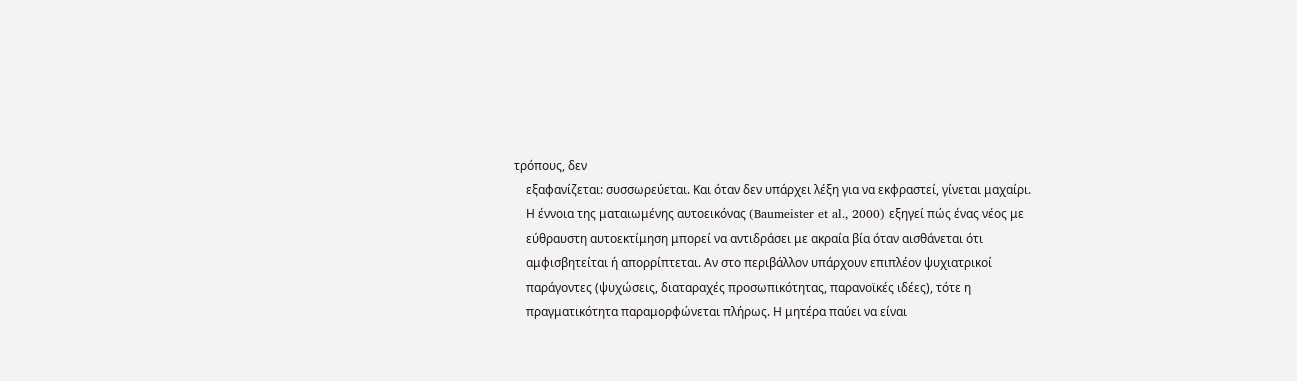τρόπους, δεν
    εξαφανίζεται: συσσωρεύεται. Και όταν δεν υπάρχει λέξη για να εκφραστεί, γίνεται μαχαίρι.
    Η έννοια της ματαιωμένης αυτοεικόνας (Baumeister et al., 2000) εξηγεί πώς ένας νέος με
    εύθραυστη αυτοεκτίμηση μπορεί να αντιδράσει με ακραία βία όταν αισθάνεται ότι
    αμφισβητείται ή απορρίπτεται. Αν στο περιβάλλον υπάρχουν επιπλέον ψυχιατρικοί
    παράγοντες (ψυχώσεις, διαταραχές προσωπικότητας, παρανοϊκές ιδέες), τότε η
    πραγματικότητα παραμορφώνεται πλήρως. Η μητέρα παύει να είναι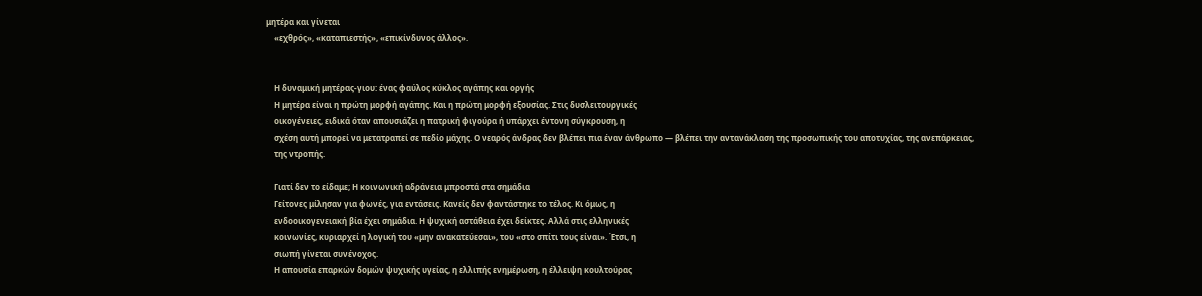μητέρα και γίνεται
    «εχθρός», «καταπιεστής», «επικίνδυνος άλλος».


    Η δυναμική μητέρας-γιου: ένας φαύλος κύκλος αγάπης και οργής
    Η μητέρα είναι η πρώτη μορφή αγάπης. Και η πρώτη μορφή εξουσίας. Στις δυσλειτουργικές
    οικογένειες, ειδικά όταν απουσιάζει η πατρική φιγούρα ή υπάρχει έντονη σύγκρουση, η
    σχέση αυτή μπορεί να μετατραπεί σε πεδίο μάχης. Ο νεαρός άνδρας δεν βλέπει πια έναν άνθρωπο — βλέπει την αντανάκλαση της προσωπικής του αποτυχίας, της ανεπάρκειας,
    της ντροπής.

    Γιατί δεν το είδαμε; Η κοινωνική αδράνεια μπροστά στα σημάδια
    Γείτονες μίλησαν για φωνές, για εντάσεις. Κανείς δεν φαντάστηκε το τέλος. Κι όμως, η
    ενδοοικογενειακή βία έχει σημάδια. Η ψυχική αστάθεια έχει δείκτες. Αλλά στις ελληνικές
    κοινωνίες, κυριαρχεί η λογική του «μην ανακατεύεσαι», του «στο σπίτι τους είναι». Έτσι, η
    σιωπή γίνεται συνένοχος.
    Η απουσία επαρκών δομών ψυχικής υγείας, η ελλιπής ενημέρωση, η έλλειψη κουλτούρας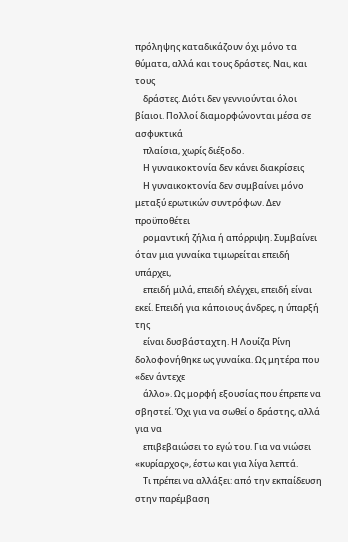πρόληψης καταδικάζουν όχι μόνο τα θύματα, αλλά και τους δράστες. Ναι, και τους
    δράστες. Διότι δεν γεννιούνται όλοι βίαιοι. Πολλοί διαμορφώνονται μέσα σε ασφυκτικά
    πλαίσια, χωρίς διέξοδο.
    Η γυναικοκτονία δεν κάνει διακρίσεις
    Η γυναικοκτονία δεν συμβαίνει μόνο μεταξύ ερωτικών συντρόφων. Δεν προϋποθέτει
    ρομαντική ζήλια ή απόρριψη. Συμβαίνει όταν μια γυναίκα τιμωρείται επειδή υπάρχει,
    επειδή μιλά, επειδή ελέγχει, επειδή είναι εκεί. Επειδή για κάποιους άνδρες, η ύπαρξή της
    είναι δυσβάσταχτη. Η Λουίζα Ρίνη δολοφονήθηκε ως γυναίκα. Ως μητέρα που «δεν άντεχε
    άλλο». Ως μορφή εξουσίας που έπρεπε να σβηστεί. Όχι για να σωθεί ο δράστης, αλλά για να
    επιβεβαιώσει το εγώ του. Για να νιώσει «κυρίαρχος», έστω και για λίγα λεπτά.
    Τι πρέπει να αλλάξει: από την εκπαίδευση στην παρέμβαση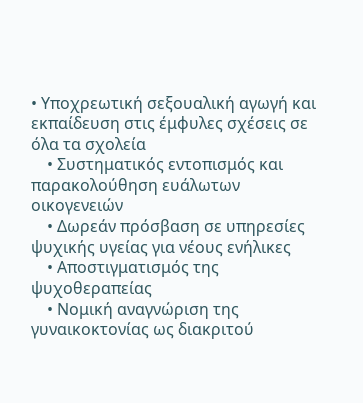• Υποχρεωτική σεξουαλική αγωγή και εκπαίδευση στις έμφυλες σχέσεις σε όλα τα σχολεία
    • Συστηματικός εντοπισμός και παρακολούθηση ευάλωτων οικογενειών
    • Δωρεάν πρόσβαση σε υπηρεσίες ψυχικής υγείας για νέους ενήλικες
    • Αποστιγματισμός της ψυχοθεραπείας
    • Νομική αναγνώριση της γυναικοκτονίας ως διακριτού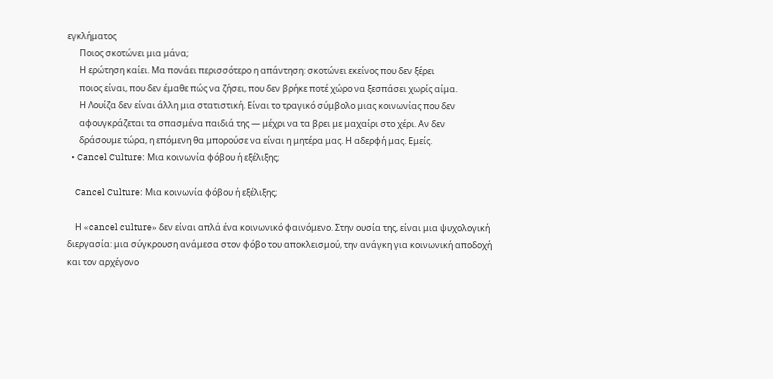εγκλήματος
      Ποιος σκοτώνει μια μάνα;
      Η ερώτηση καίει. Μα πονάει περισσότερο η απάντηση: σκοτώνει εκείνος που δεν ξέρει
      ποιος είναι, που δεν έμαθε πώς να ζήσει, που δεν βρήκε ποτέ χώρο να ξεσπάσει χωρίς αίμα.
      Η Λουίζα δεν είναι άλλη μια στατιστική. Είναι το τραγικό σύμβολο μιας κοινωνίας που δεν
      αφουγκράζεται τα σπασμένα παιδιά της — μέχρι να τα βρει με μαχαίρι στο χέρι. Αν δεν
      δράσουμε τώρα, η επόμενη θα μπορούσε να είναι η μητέρα μας. Η αδερφή μας. Εμείς.
  • Cancel Culture: Μια κοινωνία φόβου ή εξέλιξης;

    Cancel Culture: Μια κοινωνία φόβου ή εξέλιξης;

    Η «cancel culture» δεν είναι απλά ένα κοινωνικό φαινόμενο. Στην ουσία της, είναι μια ψυχολογική διεργασία: μια σύγκρουση ανάμεσα στον φόβο του αποκλεισμού, την ανάγκη για κοινωνική αποδοχή και τον αρχέγονο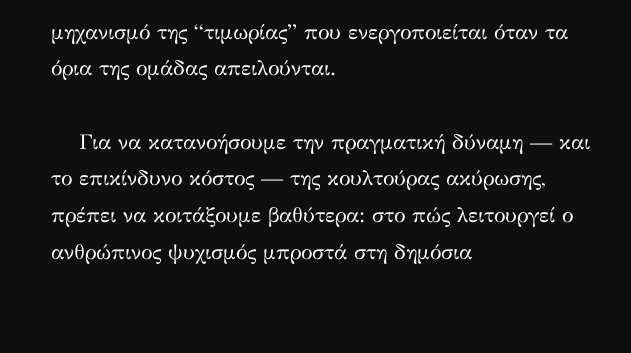μηχανισμό της “τιμωρίας” που ενεργοποιείται όταν τα όρια της ομάδας απειλούνται.

    Για να κατανοήσουμε την πραγματική δύναμη — και το επικίνδυνο κόστος — της κουλτούρας ακύρωσης, πρέπει να κοιτάξουμε βαθύτερα: στο πώς λειτουργεί ο ανθρώπινος ψυχισμός μπροστά στη δημόσια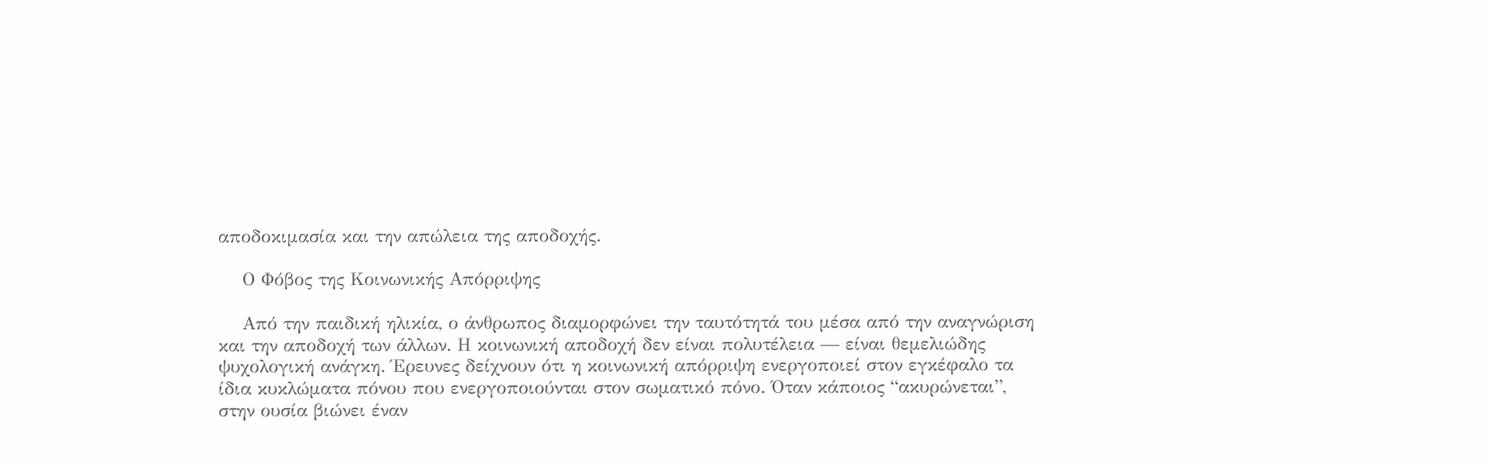αποδοκιμασία και την απώλεια της αποδοχής.

    Ο Φόβος της Κοινωνικής Απόρριψης

    Από την παιδική ηλικία, ο άνθρωπος διαμορφώνει την ταυτότητά του μέσα από την αναγνώριση και την αποδοχή των άλλων. Η κοινωνική αποδοχή δεν είναι πολυτέλεια — είναι θεμελιώδης ψυχολογική ανάγκη. Έρευνες δείχνουν ότι η κοινωνική απόρριψη ενεργοποιεί στον εγκέφαλο τα ίδια κυκλώματα πόνου που ενεργοποιούνται στον σωματικό πόνο. Όταν κάποιος “ακυρώνεται”, στην ουσία βιώνει έναν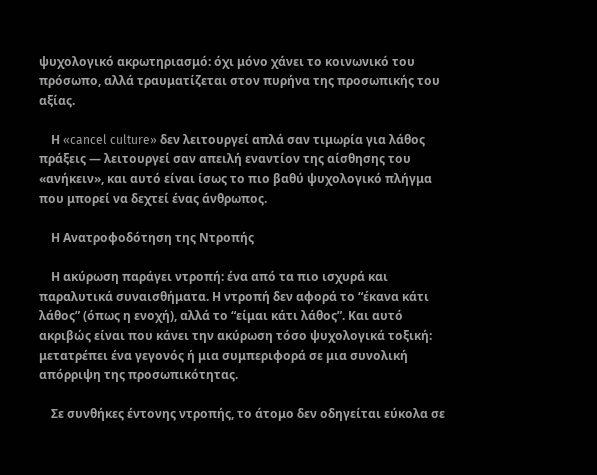ψυχολογικό ακρωτηριασμό: όχι μόνο χάνει το κοινωνικό του πρόσωπο, αλλά τραυματίζεται στον πυρήνα της προσωπικής του αξίας.

    Η «cancel culture» δεν λειτουργεί απλά σαν τιμωρία για λάθος πράξεις — λειτουργεί σαν απειλή εναντίον της αίσθησης του «ανήκειν», και αυτό είναι ίσως το πιο βαθύ ψυχολογικό πλήγμα που μπορεί να δεχτεί ένας άνθρωπος.

    Η Ανατροφοδότηση της Ντροπής

    Η ακύρωση παράγει ντροπή: ένα από τα πιο ισχυρά και παραλυτικά συναισθήματα. Η ντροπή δεν αφορά το “έκανα κάτι λάθος” (όπως η ενοχή), αλλά το “είμαι κάτι λάθος”. Και αυτό ακριβώς είναι που κάνει την ακύρωση τόσο ψυχολογικά τοξική: μετατρέπει ένα γεγονός ή μια συμπεριφορά σε μια συνολική απόρριψη της προσωπικότητας.

    Σε συνθήκες έντονης ντροπής, το άτομο δεν οδηγείται εύκολα σε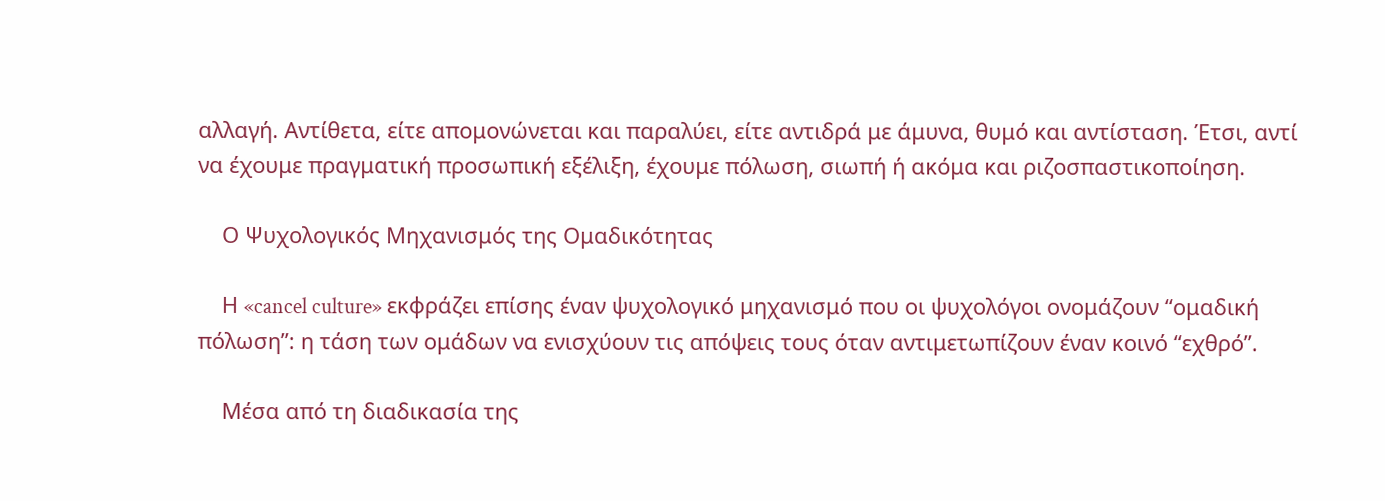αλλαγή. Αντίθετα, είτε απομονώνεται και παραλύει, είτε αντιδρά με άμυνα, θυμό και αντίσταση. Έτσι, αντί να έχουμε πραγματική προσωπική εξέλιξη, έχουμε πόλωση, σιωπή ή ακόμα και ριζοσπαστικοποίηση.

    Ο Ψυχολογικός Μηχανισμός της Ομαδικότητας

    Η «cancel culture» εκφράζει επίσης έναν ψυχολογικό μηχανισμό που οι ψυχολόγοι ονομάζουν “ομαδική πόλωση”: η τάση των ομάδων να ενισχύουν τις απόψεις τους όταν αντιμετωπίζουν έναν κοινό “εχθρό”.

    Μέσα από τη διαδικασία της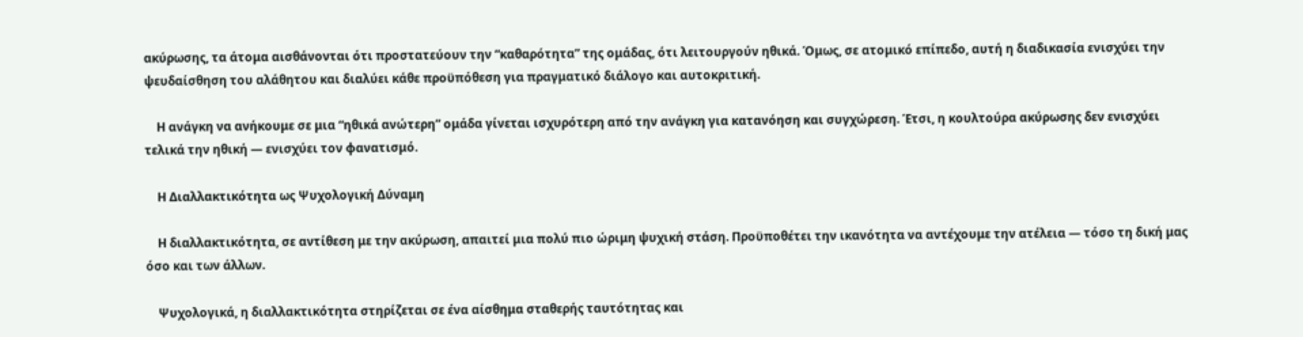ακύρωσης, τα άτομα αισθάνονται ότι προστατεύουν την “καθαρότητα” της ομάδας, ότι λειτουργούν ηθικά. Όμως, σε ατομικό επίπεδο, αυτή η διαδικασία ενισχύει την ψευδαίσθηση του αλάθητου και διαλύει κάθε προϋπόθεση για πραγματικό διάλογο και αυτοκριτική.

    Η ανάγκη να ανήκουμε σε μια “ηθικά ανώτερη” ομάδα γίνεται ισχυρότερη από την ανάγκη για κατανόηση και συγχώρεση. Έτσι, η κουλτούρα ακύρωσης δεν ενισχύει τελικά την ηθική — ενισχύει τον φανατισμό.

    Η Διαλλακτικότητα ως Ψυχολογική Δύναμη

    Η διαλλακτικότητα, σε αντίθεση με την ακύρωση, απαιτεί μια πολύ πιο ώριμη ψυχική στάση. Προϋποθέτει την ικανότητα να αντέχουμε την ατέλεια — τόσο τη δική μας όσο και των άλλων.

    Ψυχολογικά, η διαλλακτικότητα στηρίζεται σε ένα αίσθημα σταθερής ταυτότητας και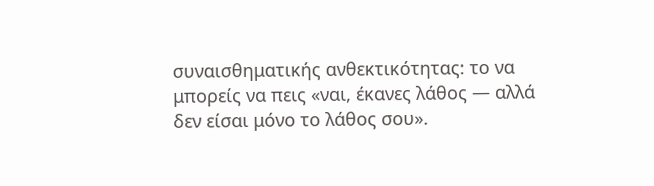συναισθηματικής ανθεκτικότητας: το να μπορείς να πεις «ναι, έκανες λάθος — αλλά δεν είσαι μόνο το λάθος σου».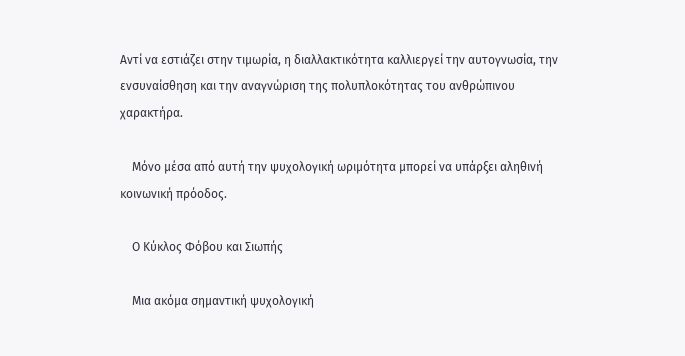Αντί να εστιάζει στην τιμωρία, η διαλλακτικότητα καλλιεργεί την αυτογνωσία, την ενσυναίσθηση και την αναγνώριση της πολυπλοκότητας του ανθρώπινου χαρακτήρα.

    Μόνο μέσα από αυτή την ψυχολογική ωριμότητα μπορεί να υπάρξει αληθινή κοινωνική πρόοδος.

    Ο Κύκλος Φόβου και Σιωπής

    Μια ακόμα σημαντική ψυχολογική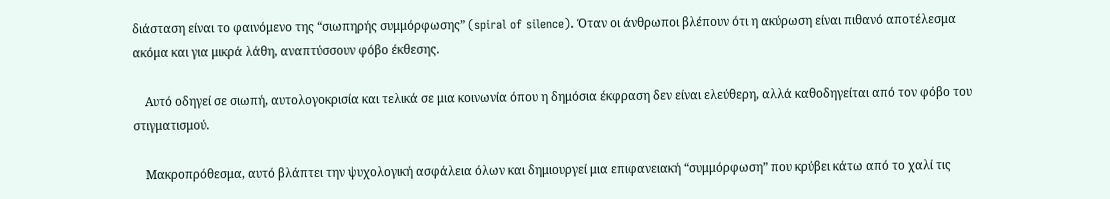διάσταση είναι το φαινόμενο της “σιωπηρής συμμόρφωσης” (spiral of silence). Όταν οι άνθρωποι βλέπουν ότι η ακύρωση είναι πιθανό αποτέλεσμα ακόμα και για μικρά λάθη, αναπτύσσουν φόβο έκθεσης.

    Αυτό οδηγεί σε σιωπή, αυτολογοκρισία και τελικά σε μια κοινωνία όπου η δημόσια έκφραση δεν είναι ελεύθερη, αλλά καθοδηγείται από τον φόβο του στιγματισμού.

    Μακροπρόθεσμα, αυτό βλάπτει την ψυχολογική ασφάλεια όλων και δημιουργεί μια επιφανειακή “συμμόρφωση” που κρύβει κάτω από το χαλί τις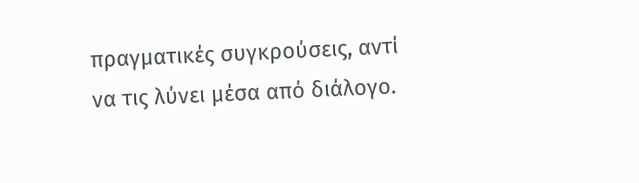πραγματικές συγκρούσεις, αντί να τις λύνει μέσα από διάλογο.